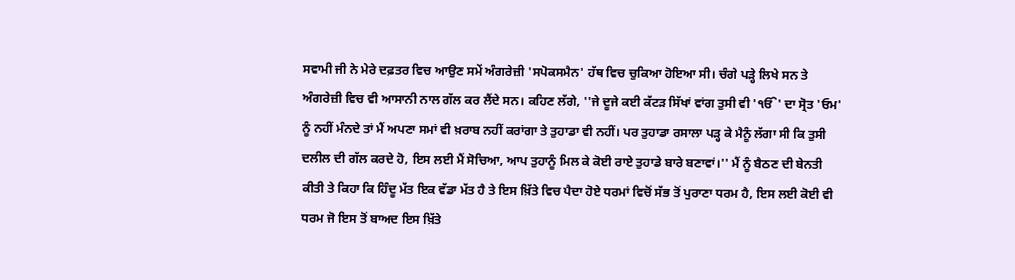ਸਵਾਮੀ ਜੀ ਨੇ ਮੇਰੇ ਦਫ਼ਤਰ ਵਿਚ ਆਉਣ ਸਮੇਂ ਅੰਗਰੇਜ਼ੀ 'ਸਪੋਕਸਮੈਨ' ਹੱਥ ਵਿਚ ਚੁਕਿਆ ਹੋਇਆ ਸੀ। ਚੰਗੇ ਪੜ੍ਹੇ ਲਿਖੇ ਸਨ ਤੇ ਅੰਗਰੇਜ਼ੀ ਵਿਚ ਵੀ ਆਸਾਨੀ ਨਾਲ ਗੱਲ ਕਰ ਲੈਂਦੇ ਸਨ। ਕਹਿਣ ਲੱਗੇ, ''ਜੇ ਦੂਜੇ ਕਈ ਕੱਟੜ ਸਿੱਖਾਂ ਵਾਂਗ ਤੁਸੀ ਵੀ 'ੴ' ਦਾ ਸ੍ਰੋਤ 'ਓਮ' ਨੂੰ ਨਹੀਂ ਮੰਨਦੇ ਤਾਂ ਮੈਂ ਅਪਣਾ ਸਮਾਂ ਵੀ ਖ਼ਰਾਬ ਨਹੀਂ ਕਰਾਂਗਾ ਤੇ ਤੁਹਾਡਾ ਵੀ ਨਹੀਂ। ਪਰ ਤੁਹਾਡਾ ਰਸਾਲਾ ਪੜ੍ਹ ਕੇ ਮੈਨੂੰ ਲੱਗਾ ਸੀ ਕਿ ਤੁਸੀ ਦਲੀਲ ਦੀ ਗੱਲ ਕਰਦੇ ਹੋ, ਇਸ ਲਈ ਮੈਂ ਸੋਚਿਆ, ਆਪ ਤੁਹਾਨੂੰ ਮਿਲ ਕੇ ਕੋਈ ਰਾਏ ਤੁਹਾਡੇ ਬਾਰੇ ਬਣਾਵਾਂ।'' ਮੈਂ ਨੂੰ ਬੈਠਣ ਦੀ ਬੇਨਤੀ ਕੀਤੀ ਤੇ ਕਿਹਾ ਕਿ ਹਿੰਦੂ ਮੱਤ ਇਕ ਵੱਡਾ ਮੱਤ ਹੈ ਤੇ ਇਸ ਖ਼ਿੱਤੇ ਵਿਚ ਪੈਦਾ ਹੋਏ ਧਰਮਾਂ ਵਿਚੋਂ ਸੱਭ ਤੋਂ ਪੁਰਾਣਾ ਧਰਮ ਹੈ, ਇਸ ਲਈ ਕੋਈ ਵੀ ਧਰਮ ਜੋ ਇਸ ਤੋਂ ਬਾਅਦ ਇਸ ਖ਼ਿੱਤੇ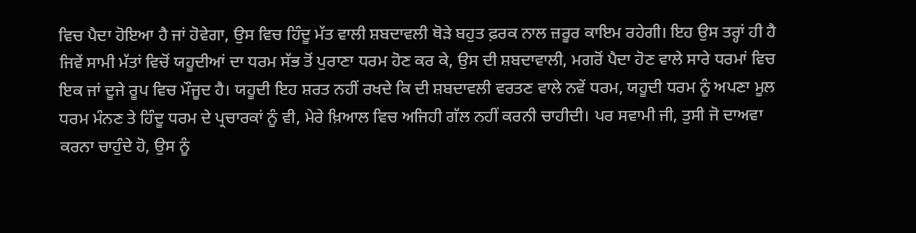ਵਿਚ ਪੈਦਾ ਹੋਇਆ ਹੈ ਜਾਂ ਹੋਵੇਗਾ, ਉਸ ਵਿਚ ਹਿੰਦੂ ਮੱਤ ਵਾਲੀ ਸ਼ਬਦਾਵਲੀ ਥੋੜੇ ਬਹੁਤ ਫ਼ਰਕ ਨਾਲ ਜ਼ਰੂਰ ਕਾਇਮ ਰਹੇਗੀ। ਇਹ ਉਸ ਤਰ੍ਹਾਂ ਹੀ ਹੈ ਜਿਵੇਂ ਸਾਮੀ ਮੱਤਾਂ ਵਿਚੋਂ ਯਹੂਦੀਆਂ ਦਾ ਧਰਮ ਸੱਭ ਤੋਂ ਪੁਰਾਣਾ ਧਰਮ ਹੋਣ ਕਰ ਕੇ, ਉਸ ਦੀ ਸ਼ਬਦਾਵਾਲੀ, ਮਗਰੋਂ ਪੈਦਾ ਹੋਣ ਵਾਲੇ ਸਾਰੇ ਧਰਮਾਂ ਵਿਚ ਇਕ ਜਾਂ ਦੂਜੇ ਰੂਪ ਵਿਚ ਮੌਜੂਦ ਹੈ। ਯਹੂਦੀ ਇਹ ਸ਼ਰਤ ਨਹੀਂ ਰਖਦੇ ਕਿ ਦੀ ਸ਼ਬਦਾਵਲੀ ਵਰਤਣ ਵਾਲੇ ਨਵੇਂ ਧਰਮ, ਯਹੂਦੀ ਧਰਮ ਨੂੰ ਅਪਣਾ ਮੂਲ ਧਰਮ ਮੰਨਣ ਤੇ ਹਿੰਦੂ ਧਰਮ ਦੇ ਪ੍ਰਚਾਰਕਾਂ ਨੂੰ ਵੀ, ਮੇਰੇ ਖ਼ਿਆਲ ਵਿਚ ਅਜਿਹੀ ਗੱਲ ਨਹੀਂ ਕਰਨੀ ਚਾਹੀਦੀ। ਪਰ ਸਵਾਮੀ ਜੀ, ਤੁਸੀ ਜੋ ਦਾਅਵਾ ਕਰਨਾ ਚਾਹੁੰਦੇ ਹੋ, ਉਸ ਨੂੰ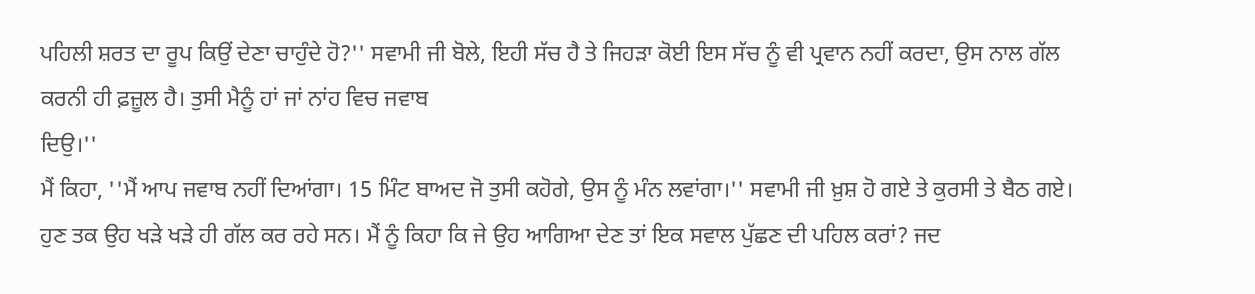ਪਹਿਲੀ ਸ਼ਰਤ ਦਾ ਰੂਪ ਕਿਉਂ ਦੇਣਾ ਚਾਹੁੰਦੇ ਹੋ?'' ਸਵਾਮੀ ਜੀ ਬੋਲੇ, ਇਹੀ ਸੱਚ ਹੈ ਤੇ ਜਿਹੜਾ ਕੋਈ ਇਸ ਸੱਚ ਨੂੰ ਵੀ ਪ੍ਰਵਾਨ ਨਹੀਂ ਕਰਦਾ, ਉਸ ਨਾਲ ਗੱਲ ਕਰਨੀ ਹੀ ਫ਼ਜ਼ੂਲ ਹੈ। ਤੁਸੀ ਮੈਨੂੰ ਹਾਂ ਜਾਂ ਨਾਂਹ ਵਿਚ ਜਵਾਬ
ਦਿਉ।''
ਮੈਂ ਕਿਹਾ, ''ਮੈਂ ਆਪ ਜਵਾਬ ਨਹੀਂ ਦਿਆਂਗਾ। 15 ਮਿੰਟ ਬਾਅਦ ਜੋ ਤੁਸੀ ਕਹੋਗੇ, ਉਸ ਨੂੰ ਮੰਨ ਲਵਾਂਗਾ।'' ਸਵਾਮੀ ਜੀ ਖ਼ੁਸ਼ ਹੋ ਗਏ ਤੇ ਕੁਰਸੀ ਤੇ ਬੈਠ ਗਏ। ਹੁਣ ਤਕ ਉਹ ਖੜੇ ਖੜੇ ਹੀ ਗੱਲ ਕਰ ਰਹੇ ਸਨ। ਮੈਂ ਨੂੰ ਕਿਹਾ ਕਿ ਜੇ ਉਹ ਆਗਿਆ ਦੇਣ ਤਾਂ ਇਕ ਸਵਾਲ ਪੁੱਛਣ ਦੀ ਪਹਿਲ ਕਰਾਂ? ਜਦ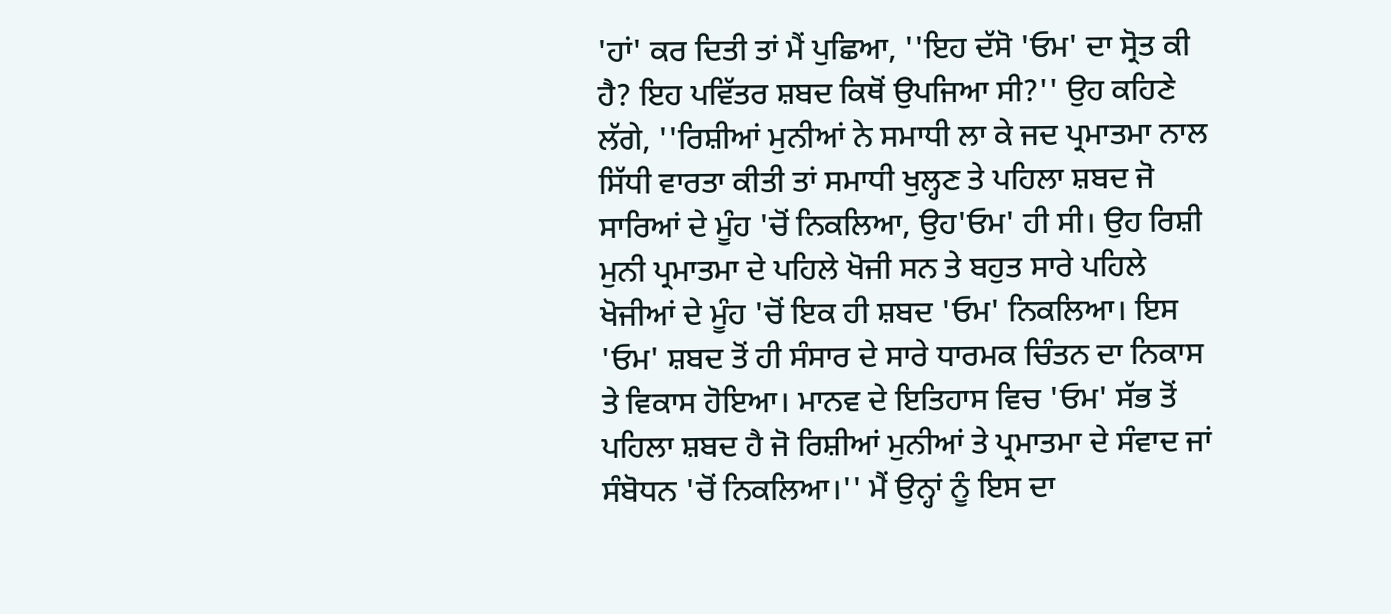'ਹਾਂ' ਕਰ ਦਿਤੀ ਤਾਂ ਮੈਂ ਪੁਛਿਆ, ''ਇਹ ਦੱਸੋ 'ਓਮ' ਦਾ ਸ੍ਰੋਤ ਕੀ ਹੈ? ਇਹ ਪਵਿੱਤਰ ਸ਼ਬਦ ਕਿਥੋਂ ਉਪਜਿਆ ਸੀ?'' ਉਹ ਕਹਿਣੇ ਲੱਗੇ, ''ਰਿਸ਼ੀਆਂ ਮੁਨੀਆਂ ਨੇ ਸਮਾਧੀ ਲਾ ਕੇ ਜਦ ਪ੍ਰਮਾਤਮਾ ਨਾਲ ਸਿੱਧੀ ਵਾਰਤਾ ਕੀਤੀ ਤਾਂ ਸਮਾਧੀ ਖੁਲ੍ਹਣ ਤੇ ਪਹਿਲਾ ਸ਼ਬਦ ਜੋ ਸਾਰਿਆਂ ਦੇ ਮੂੰਹ 'ਚੋਂ ਨਿਕਲਿਆ, ਉਹ'ਓਮ' ਹੀ ਸੀ। ਉਹ ਰਿਸ਼ੀ ਮੁਨੀ ਪ੍ਰਮਾਤਮਾ ਦੇ ਪਹਿਲੇ ਖੋਜੀ ਸਨ ਤੇ ਬਹੁਤ ਸਾਰੇ ਪਹਿਲੇ ਖੋਜੀਆਂ ਦੇ ਮੂੰਹ 'ਚੋਂ ਇਕ ਹੀ ਸ਼ਬਦ 'ਓਮ' ਨਿਕਲਿਆ। ਇਸ 'ਓਮ' ਸ਼ਬਦ ਤੋਂ ਹੀ ਸੰਸਾਰ ਦੇ ਸਾਰੇ ਧਾਰਮਕ ਚਿੰਤਨ ਦਾ ਨਿਕਾਸ ਤੇ ਵਿਕਾਸ ਹੋਇਆ। ਮਾਨਵ ਦੇ ਇਤਿਹਾਸ ਵਿਚ 'ਓਮ' ਸੱਭ ਤੋਂ ਪਹਿਲਾ ਸ਼ਬਦ ਹੈ ਜੋ ਰਿਸ਼ੀਆਂ ਮੁਨੀਆਂ ਤੇ ਪ੍ਰਮਾਤਮਾ ਦੇ ਸੰਵਾਦ ਜਾਂ ਸੰਬੋਧਨ 'ਚੋਂ ਨਿਕਲਿਆ।'' ਮੈਂ ਉਨ੍ਹਾਂ ਨੂੰ ਇਸ ਦਾ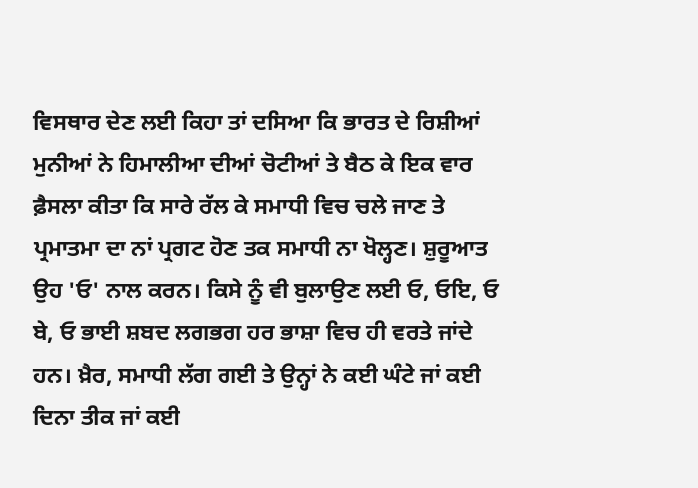ਵਿਸਥਾਰ ਦੇਣ ਲਈ ਕਿਹਾ ਤਾਂ ਦਸਿਆ ਕਿ ਭਾਰਤ ਦੇ ਰਿਸ਼ੀਆਂ ਮੁਨੀਆਂ ਨੇ ਹਿਮਾਲੀਆ ਦੀਆਂ ਚੋਟੀਆਂ ਤੇ ਬੈਠ ਕੇ ਇਕ ਵਾਰ ਫ਼ੈਸਲਾ ਕੀਤਾ ਕਿ ਸਾਰੇ ਰੱਲ ਕੇ ਸਮਾਧੀ ਵਿਚ ਚਲੇ ਜਾਣ ਤੇ ਪ੍ਰਮਾਤਮਾ ਦਾ ਨਾਂ ਪ੍ਰਗਟ ਹੋਣ ਤਕ ਸਮਾਧੀ ਨਾ ਖੋਲ੍ਹਣ। ਸ਼ੁਰੂਆਤ ਉਹ 'ਓ' ਨਾਲ ਕਰਨ। ਕਿਸੇ ਨੂੰ ਵੀ ਬੁਲਾਉਣ ਲਈ ਓ, ਓਇ, ਓ ਬੇ, ਓ ਭਾਈ ਸ਼ਬਦ ਲਗਭਗ ਹਰ ਭਾਸ਼ਾ ਵਿਚ ਹੀ ਵਰਤੇ ਜਾਂਦੇ ਹਨ। ਖ਼ੈਰ, ਸਮਾਧੀ ਲੱਗ ਗਈ ਤੇ ਉਨ੍ਹਾਂ ਨੇ ਕਈ ਘੰਟੇ ਜਾਂ ਕਈ ਦਿਨਾ ਤੀਕ ਜਾਂ ਕਈ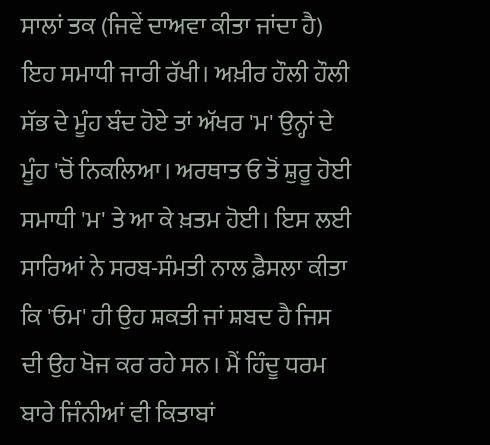ਸਾਲਾਂ ਤਕ (ਜਿਵੇਂ ਦਾਅਵਾ ਕੀਤਾ ਜਾਂਦਾ ਹੈ) ਇਹ ਸਮਾਧੀ ਜਾਰੀ ਰੱਖੀ। ਅਖ਼ੀਰ ਹੌਲੀ ਹੌਲੀ ਸੱਭ ਦੇ ਮੂੰਹ ਬੰਦ ਹੋਏ ਤਾਂ ਅੱਖਰ 'ਮ' ਉਨ੍ਹਾਂ ਦੇ ਮੂੰਹ 'ਚੋਂ ਨਿਕਲਿਆ। ਅਰਥਾਤ ਓ ਤੋਂ ਸ਼ੁਰੂ ਹੋਈ ਸਮਾਧੀ 'ਮ' ਤੇ ਆ ਕੇ ਖ਼ਤਮ ਹੋਈ। ਇਸ ਲਈ ਸਾਰਿਆਂ ਨੇ ਸਰਬ-ਸੰਮਤੀ ਨਾਲ ਫ਼ੈਸਲਾ ਕੀਤਾ ਕਿ 'ਓਮ' ਹੀ ਉਹ ਸ਼ਕਤੀ ਜਾਂ ਸ਼ਬਦ ਹੈ ਜਿਸ ਦੀ ਉਹ ਖੋਜ ਕਰ ਰਹੇ ਸਨ। ਮੈਂ ਹਿੰਦੂ ਧਰਮ ਬਾਰੇ ਜਿੰਨੀਆਂ ਵੀ ਕਿਤਾਬਾਂ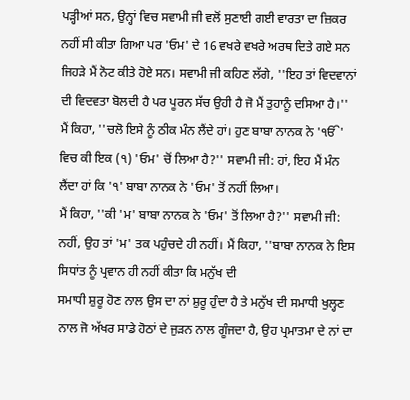ਪੜ੍ਹੀਆਂ ਸਨ, ਉਨ੍ਹਾਂ ਵਿਚ ਸਵਾਮੀ ਜੀ ਵਲੋਂ ਸੁਣਾਈ ਗਈ ਵਾਰਤਾ ਦਾ ਜ਼ਿਕਰ ਨਹੀਂ ਸੀ ਕੀਤਾ ਗਿਆ ਪਰ 'ਓਮ' ਦੇ 16 ਵਖਰੇ ਵਖਰੇ ਅਰਥ ਦਿਤੇ ਗਏ ਸਨ ਜਿਹੜੇ ਮੈਂ ਨੋਟ ਕੀਤੇ ਹੋਏ ਸਨ। ਸਵਾਮੀ ਜੀ ਕਹਿਣ ਲੱਗੇ, ''ਇਹ ਤਾਂ ਵਿਦਵਾਨਾਂ ਦੀ ਵਿਦਵਤਾ ਬੋਲਦੀ ਹੈ ਪਰ ਪੂਰਨ ਸੱਚ ਉਹੀ ਹੈ ਜੋ ਮੈਂ ਤੁਹਾਨੂੰ ਦਸਿਆ ਹੈ।''
ਮੈਂ ਕਿਹਾ, ''ਚਲੋ ਇਸੇ ਨੂੰ ਠੀਕ ਮੰਨ ਲੈਂਦੇ ਹਾਂ। ਹੁਣ ਬਾਬਾ ਨਾਨਕ ਨੇ 'ੴ' ਵਿਚ ਕੀ ਇਕ (੧) 'ਓਮ' ਚੋਂ ਲਿਆ ਹੈ?'' ਸਵਾਮੀ ਜੀ: ਹਾਂ, ਇਹ ਮੈਂ ਮੰਨ ਲੈਂਦਾ ਹਾਂ ਕਿ '੧' ਬਾਬਾ ਨਾਨਕ ਨੇ 'ਓਮ' ਤੋਂ ਨਹੀਂ ਲਿਆ।
ਮੈਂ ਕਿਹਾ, ''ਕੀ 'ਮ' ਬਾਬਾ ਨਾਨਕ ਨੇ 'ਓਮ' ਤੋਂ ਲਿਆ ਹੈ?'' ਸਵਾਮੀ ਜੀ: ਨਹੀਂ, ਉਹ ਤਾਂ 'ਮ' ਤਕ ਪਹੁੰਚਦੇ ਹੀ ਨਹੀਂ। ਮੈਂ ਕਿਹਾ, ''ਬਾਬਾ ਨਾਨਕ ਨੇ ਇਸ ਸਿਧਾਂਤ ਨੂੰ ਪ੍ਰਵਾਨ ਹੀ ਨਹੀਂ ਕੀਤਾ ਕਿ ਮਨੁੱਖ ਦੀ
ਸਮਾਧੀ ਸ਼ੁਰੂ ਹੋਣ ਨਾਲ ਉਸ ਦਾ ਨਾਂ ਸ਼ੁਰੂ ਹੁੰਦਾ ਹੈ ਤੇ ਮਨੁੱਖ ਦੀ ਸਮਾਧੀ ਖੁਲ੍ਹਣ ਨਾਲ ਜੋ ਅੱਖਰ ਸਾਡੇ ਹੋਠਾਂ ਦੇ ਜੁੜਨ ਨਾਲ ਗੂੰਜਦਾ ਹੈ, ਉਹ ਪ੍ਰਮਾਤਮਾ ਦੇ ਨਾਂ ਦਾ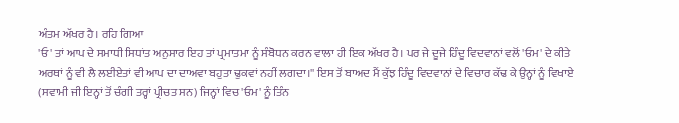ਅੰਤਮ ਅੱਖਰ ਹੈ। ਰਹਿ ਗਿਆ
'ਓ' ਤਾਂ ਆਪ ਦੇ ਸਮਾਧੀ ਸਿਧਾਂਤ ਅਨੁਸਾਰ ਇਹ ਤਾਂ ਪ੍ਰਮਾਤਮਾ ਨੂੰ ਸੰਬੋਧਨ ਕਰਨ ਵਾਲਾ ਹੀ ਇਕ ਅੱਖਰ ਹੈ। ਪਰ ਜੇ ਦੂਜੇ ਹਿੰਦੂ ਵਿਦਵਾਨਾਂ ਵਲੋਂ 'ਓਮ' ਦੇ ਕੀਤੇ ਅਰਥਾਂ ਨੂੰ ਵੀ ਲੈ ਲਈਏਤਾਂ ਵੀ ਆਪ ਦਾ ਦਾਅਵਾ ਬਹੁਤਾ ਢੁਕਵਾਂ ਨਹੀਂ ਲਗਦਾ।'' ਇਸ ਤੋਂ ਬਾਅਦ ਮੈਂ ਕੁੱਝ ਹਿੰਦੂ ਵਿਦਵਾਨਾਂ ਦੇ ਵਿਚਾਰ ਕੱਢ ਕੇ ਉਨ੍ਹਾਂ ਨੂੰ ਵਿਖਾਏ (ਸਵਾਮੀ ਜੀ ਇਨ੍ਹਾਂ ਤੋਂ ਚੰਗੀ ਤਰ੍ਹਾਂ ਪ੍ਰੀਚਤ ਸਨ) ਜਿਨ੍ਹਾਂ ਵਿਚ 'ਓਮ' ਨੂੰ ਤਿੰਨ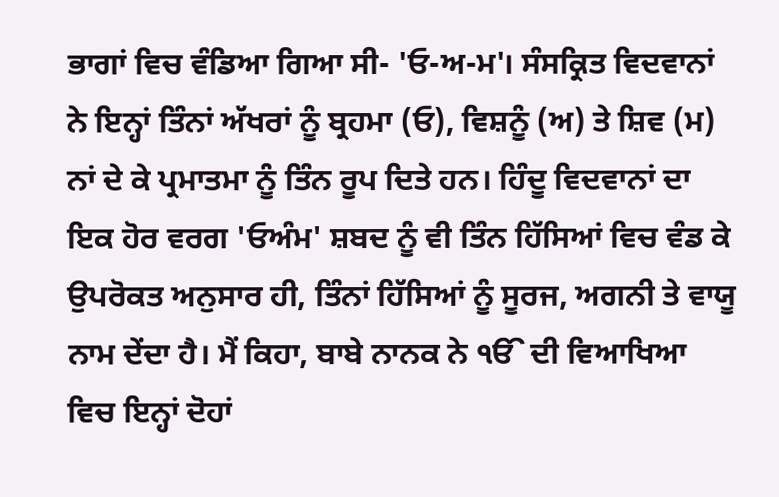ਭਾਗਾਂ ਵਿਚ ਵੰਡਿਆ ਗਿਆ ਸੀ- 'ਓ-ਅ-ਮ'। ਸੰਸਕ੍ਰਿਤ ਵਿਦਵਾਨਾਂ ਨੇ ਇਨ੍ਹਾਂ ਤਿੰਨਾਂ ਅੱਖਰਾਂ ਨੂੰ ਬ੍ਰਹਮਾ (ਓ), ਵਿਸ਼ਨੂੰ (ਅ) ਤੇ ਸ਼ਿਵ (ਮ) ਨਾਂ ਦੇ ਕੇ ਪ੍ਰਮਾਤਮਾ ਨੂੰ ਤਿੰਨ ਰੂਪ ਦਿਤੇ ਹਨ। ਹਿੰਦੂ ਵਿਦਵਾਨਾਂ ਦਾ ਇਕ ਹੋਰ ਵਰਗ 'ਓਅੰਮ' ਸ਼ਬਦ ਨੂੰ ਵੀ ਤਿੰਨ ਹਿੱਸਿਆਂ ਵਿਚ ਵੰਡ ਕੇ ਉਪਰੋਕਤ ਅਨੁਸਾਰ ਹੀ, ਤਿੰਨਾਂ ਹਿੱਸਿਆਂ ਨੂੰ ਸੂਰਜ, ਅਗਨੀ ਤੇ ਵਾਯੂ ਨਾਮ ਦੇਂਦਾ ਹੈ। ਮੈਂ ਕਿਹਾ, ਬਾਬੇ ਨਾਨਕ ਨੇ ੴ ਦੀ ਵਿਆਖਿਆ ਵਿਚ ਇਨ੍ਹਾਂ ਦੋਹਾਂ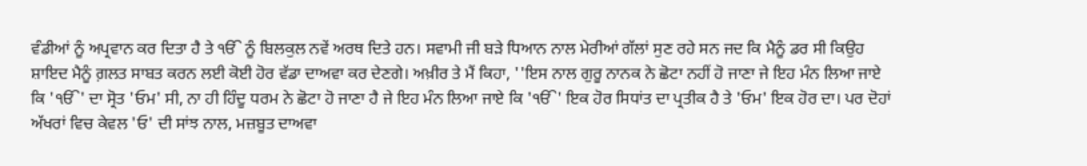ਵੰਡੀਆਂ ਨੂੰ ਅਪ੍ਰਵਾਨ ਕਰ ਦਿਤਾ ਹੈ ਤੇ ੴ ਨੂੰ ਬਿਲਕੁਲ ਨਵੇਂ ਅਰਥ ਦਿਤੇ ਹਨ। ਸਵਾਮੀ ਜੀ ਬੜੇ ਧਿਆਨ ਨਾਲ ਮੇਰੀਆਂ ਗੱਲਾਂ ਸੁਣ ਰਹੇ ਸਨ ਜਦ ਕਿ ਮੈਨੂੰ ਡਰ ਸੀ ਕਿਉਹ ਸ਼ਾਇਦ ਮੈਨੂੰ ਗ਼ਲਤ ਸਾਬਤ ਕਰਨ ਲਈ ਕੋਈ ਹੋਰ ਵੱਡਾ ਦਾਅਵਾ ਕਰ ਦੇਣਗੇ। ਅਖ਼ੀਰ ਤੇ ਮੈਂ ਕਿਹਾ, ''ਇਸ ਨਾਲ ਗੁਰੂ ਨਾਨਕ ਨੇ ਛੋਟਾ ਨਹੀਂ ਹੋ ਜਾਣਾ ਜੇ ਇਹ ਮੰਨ ਲਿਆ ਜਾਏ ਕਿ 'ੴ' ਦਾ ਸ੍ਰੋਤ 'ਓਮ' ਸੀ, ਨਾ ਹੀ ਹਿੰਦੂ ਧਰਮ ਨੇ ਛੋਟਾ ਹੋ ਜਾਣਾ ਹੈ ਜੇ ਇਹ ਮੰਨ ਲਿਆ ਜਾਏ ਕਿ 'ੴ' ਇਕ ਹੋਰ ਸਿਧਾਂਤ ਦਾ ਪ੍ਰਤੀਕ ਹੈ ਤੇ 'ਓਮ' ਇਕ ਹੋਰ ਦਾ। ਪਰ ਦੋਹਾਂ ਅੱਖਰਾਂ ਵਿਚ ਕੇਵਲ 'ਓ' ਦੀ ਸਾਂਝ ਨਾਲ, ਮਜ਼ਬੂਤ ਦਾਅਵਾ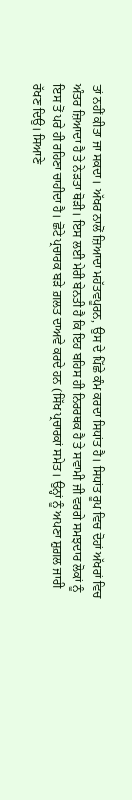ਤਾਂ ਨਹੀਂ ਕੀਤਾ ਜਾ ਸਕਦਾ। ਅੱਖਰ ਨਾਲੋਂ ਜ਼ਿਆਦਾ ਮਹੱਤਵਪੂਰਨ, ਉਸ ਦੇ ਪਿੱਛੇ ਕੰਮ ਕਰਦਾ ਸਿਧਾਂਤ ਹੈ। ਸਿਧਾਂਤ ਰੂਪ ਵਿਚ ਦੋਹਾਂ ਅੱਖਰਾਂ ਵਿਚ ਅੰਤਰ ਜ਼ਿਆਦਾ ਹੈ ਤੇ ਨੇੜਤਾ ਥੋੜੀ। ਇਸ ਲਈ ਮੇਰੀ ਬੇਨਤੀ ਹੈ ਕਿ ਇਹ ਬਹਿਸ ਹੀ ਨਿਰਰਥਕ ਹੈ ਤੇ ਸਵਾਮੀ ਜੀ ਵਰਗੇ ਸਮਝਦਾਰ ਲੋਕਾਂ ਨੂੰ ਇਸ ਤੋਂ ਪਰੇ ਹੀ ਰਹਿਣਾ ਚਾਹੀਦਾ ਹੈ। ਛੋਟੇ ਪ੍ਰਚਾਰਕ ਬੜੇ ਗ਼ਲਤ ਦਾਅਵੇ ਕਰਦੇ ਹਨ (ਸਿੱਖ ਪ੍ਰਚਾਰਕਾਂ ਸਮੇਤ। ਉਨ੍ਹਾਂ ਨੂੰ ਅਪਣਾ ਸ਼ੁਗ਼ਲ ਜਾਰੀ ਰੱਖਣ ਦਿਉ। ਸਿਆਣੇ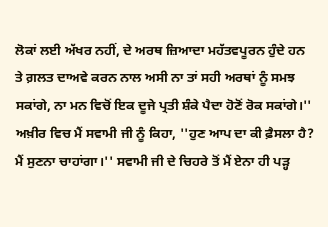ਲੋਕਾਂ ਲਈ ਅੱਖਰ ਨਹੀਂ, ਦੇ ਅਰਥ ਜ਼ਿਆਦਾ ਮਹੱਤਵਪੂਰਨ ਹੁੰਦੇ ਹਨ ਤੇ ਗ਼ਲਤ ਦਾਅਵੇ ਕਰਨ ਨਾਲ ਅਸੀ ਨਾ ਤਾਂ ਸਹੀ ਅਰਥਾਂ ਨੂੰ ਸਮਝ ਸਕਾਂਗੇ, ਨਾ ਮਨ ਵਿਚੋਂ ਇਕ ਦੂਜੇ ਪ੍ਰਤੀ ਸ਼ੰਕੇ ਪੈਦਾ ਹੋਣੋਂ ਰੋਕ ਸਕਾਂਗੇ।'' ਅਖ਼ੀਰ ਵਿਚ ਮੈਂ ਸਵਾਮੀ ਜੀ ਨੂੰ ਕਿਹਾ, ''ਹੁਣ ਆਪ ਦਾ ਕੀ ਫ਼ੈਸਲਾ ਹੈ? ਮੈਂ ਸੁਣਨਾ ਚਾਹਾਂਗਾ।'' ਸਵਾਮੀ ਜੀ ਦੇ ਚਿਹਰੇ ਤੋਂ ਮੈਂ ਏਨਾ ਹੀ ਪੜ੍ਹ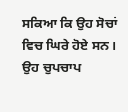ਸਕਿਆ ਕਿ ਉਹ ਸੋਚਾਂ ਵਿਚ ਘਿਰੇ ਹੋਏ ਸਨ। ਉਹ ਚੁਪਚਾਪ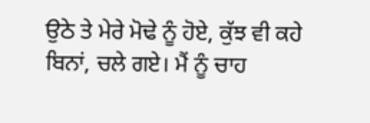ਉਠੇ ਤੇ ਮੇਰੇ ਮੋਢੇ ਨੂੰ ਹੋਏ, ਕੁੱਝ ਵੀ ਕਹੇ ਬਿਨਾਂ, ਚਲੇ ਗਏ। ਮੈਂ ਨੂੰ ਚਾਹ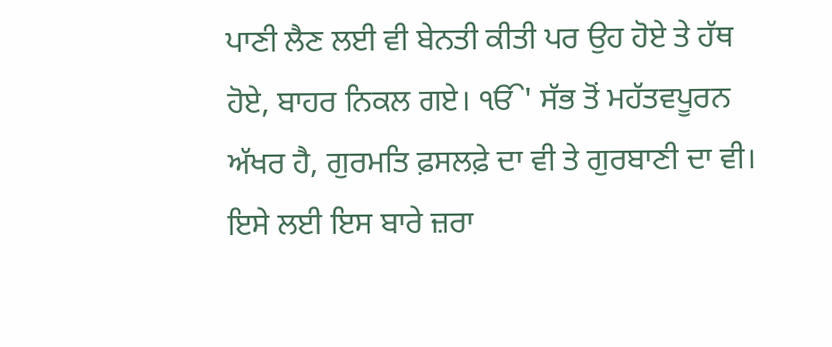ਪਾਣੀ ਲੈਣ ਲਈ ਵੀ ਬੇਨਤੀ ਕੀਤੀ ਪਰ ਉਹ ਹੋਏ ਤੇ ਹੱਥ
ਹੋਏ, ਬਾਹਰ ਨਿਕਲ ਗਏ। ੴ' ਸੱਭ ਤੋਂ ਮਹੱਤਵਪੂਰਨ ਅੱਖਰ ਹੈ, ਗੁਰਮਤਿ ਫ਼ਸਲਫ਼ੇ ਦਾ ਵੀ ਤੇ ਗੁਰਬਾਣੀ ਦਾ ਵੀ।
ਇਸੇ ਲਈ ਇਸ ਬਾਰੇ ਜ਼ਰਾ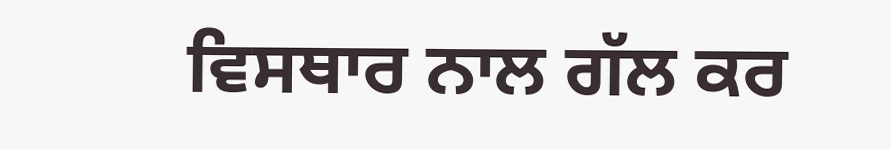ਵਿਸਥਾਰ ਨਾਲ ਗੱਲ ਕਰ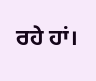ਰਹੇ ਹਾਂ।